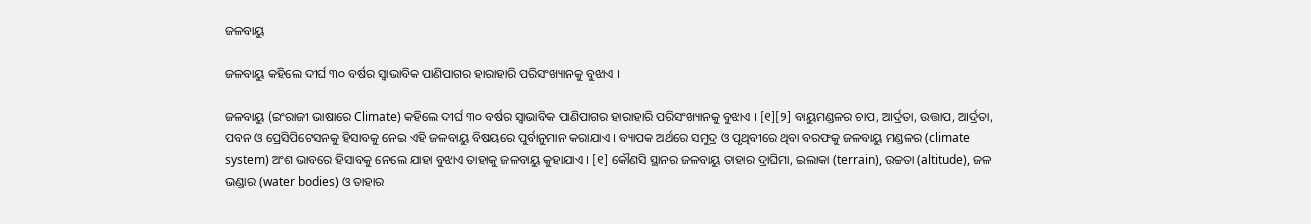ଜଳବାୟୁ

ଜଳବାୟୁ କ‌ହିଲେ ଦୀର୍ଘ ୩୦ ବର୍ଷର ସ୍ୱାଭାବିକ ପାଣିପାଗର ହାରାହାରି ପରିସଂଖ୍ୟାନ‌କୁ ବୁଝାଏ ।

ଜଳବାୟୁ (ଇଂରାଜୀ ଭାଷାରେ Climate) କ‌ହିଲେ ଦୀର୍ଘ ୩୦ ବର୍ଷର ସ୍ୱାଭାବିକ ପାଣିପାଗର ହାରାହାରି ପରିସଂଖ୍ୟାନ‌କୁ ବୁଝାଏ । [୧][୨] ବାୟୁମଣ୍ଡଳର ଚାପ, ଆର୍ଦ୍ରତା, ଉତ୍ତାପ, ଆର୍ଦ୍ରତା, ପବନ ଓ ପ୍ରେସିପିଟେସନ‌କୁ ହିସାବକୁ ନେଇ ଏହି ଜଳବାୟୁ ବିଷୟରେ ପୁର୍ବାନୁମାନ କରାଯାଏ । ବ୍ୟାପକ ଅର୍ଥରେ ସମୁଦ୍ର ଓ ପୃଥିବୀରେ ଥିବା ବରଫକୁ ଜଳବାୟୁ ମଣ୍ଡଳର (climate system) ଅଂଶ ଭାବରେ ହିସାବକୁ ନେଲେ ଯାହା ବୁଝାଏ ତାହାକୁ ଜଳବାୟୁ କୁହାଯାଏ । [୧] କୌଣସି ସ୍ଥାନର ଜଳବାୟୁ ତାହାର ଦ୍ରାଘିମା, ଇଲାକା (terrain), ଉଚ୍ଚତା (altitude), ଜଳ ଭଣ୍ଡାର (water bodies) ଓ ତାହାର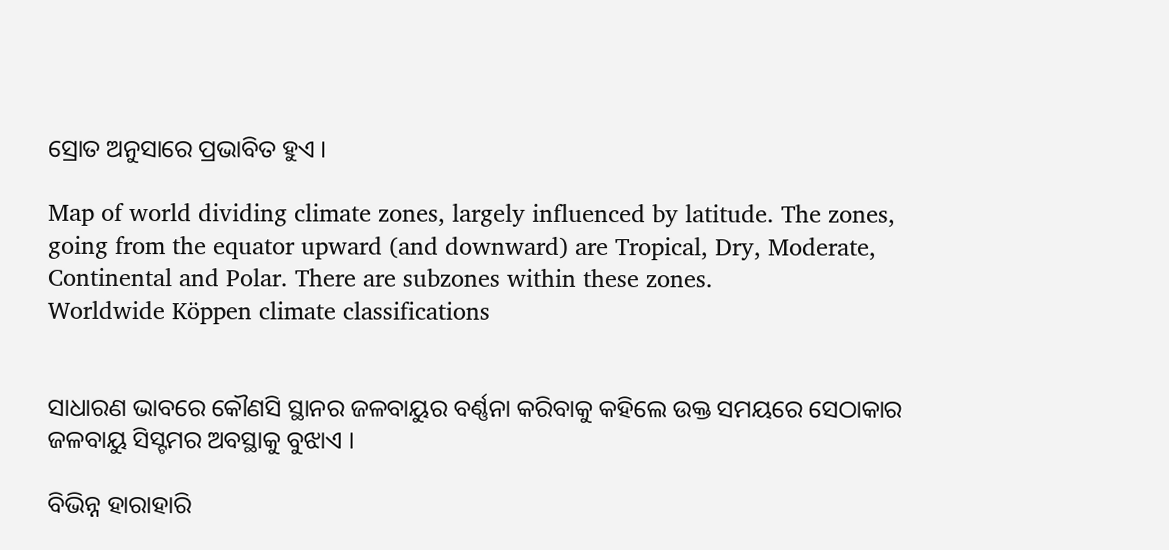ସ୍ରୋତ ଅନୁସାରେ ପ୍ରଭାବିତ ହୁଏ ।

Map of world dividing climate zones, largely influenced by latitude. The zones, going from the equator upward (and downward) are Tropical, Dry, Moderate, Continental and Polar. There are subzones within these zones.
Worldwide Köppen climate classifications


ସାଧାରଣ ଭାବରେ କୌଣସି ସ୍ଥାନର ଜଳବାୟୁର ବର୍ଣ୍ଣନା କରିବାକୁ କ‌ହିଲେ ଉକ୍ତ ସମୟରେ ସେଠାକାର ଜଳବାୟୁ ସିସ୍ଟମର ଅବସ୍ଥାକୁ ବୁଝାଏ ।

ବିଭିନ୍ନ ହାରାହାରି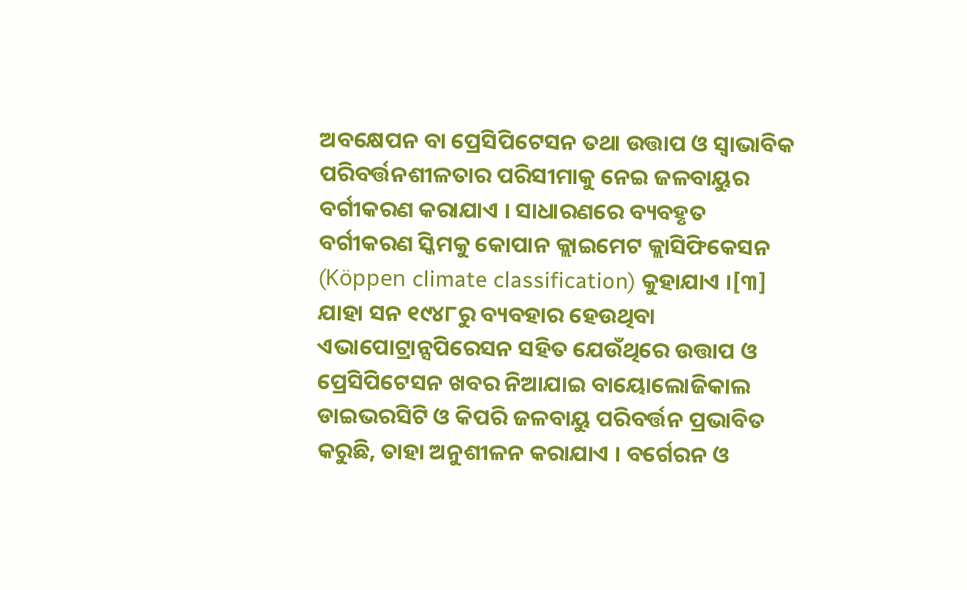ଅବକ୍ଷେପନ ବା ପ୍ରେସିପିଟେସନ ତ‌ଥା ଉତ୍ତାପ ଓ ସ୍ୱାଭାବିକ ପରିବର୍ତ୍ତନଶୀଳତାର ପରିସୀମାକୁ ନେଇ ଜଳବାୟୁର ବର୍ଗୀକରଣ କରାଯାଏ । ସାଧାରଣରେ ବ୍ୟବ‌ହୃତ ବର୍ଗୀକରଣ ସ୍କିମକୁ କୋପାନ କ୍ଲାଇମେଟ କ୍ଲାସିଫିକେସନ (Köppen climate classification) କୁହାଯାଏ ।[୩] ଯାହା ସନ ୧୯୪୮ରୁ ବ୍ୟବ‌ହାର ହେଉଥିବା ଏଭାପୋଟ୍ରାନ୍ସପିରେସନ ସ‌ହିତ ଯେଉଁଥିରେ ଉତ୍ତାପ ଓ ପ୍ରେସିପିଟେସନ ଖବର ନିଆଯାଇ ବାୟୋଲୋଜିକାଲ ଡାଇଭରସିଟି ଓ କିପରି ଜଳବାୟୁ ପରିବର୍ତ୍ତନ ପ୍ରଭାବିତ କରୁଛି, ତାହା ଅନୁଶୀଳନ କରାଯାଏ । ବର୍ଗେରନ ଓ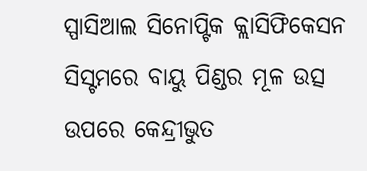ସ୍ପାସିଆଲ ସିନୋପ୍ଟିକ କ୍ଲାସିଫିକେସନ ସିସ୍ଟମରେ ବାୟୁ ପିଣ୍ଡର ମୂଳ ଉତ୍ସ ଉପରେ କେନ୍ଦ୍ରୀଭୁତ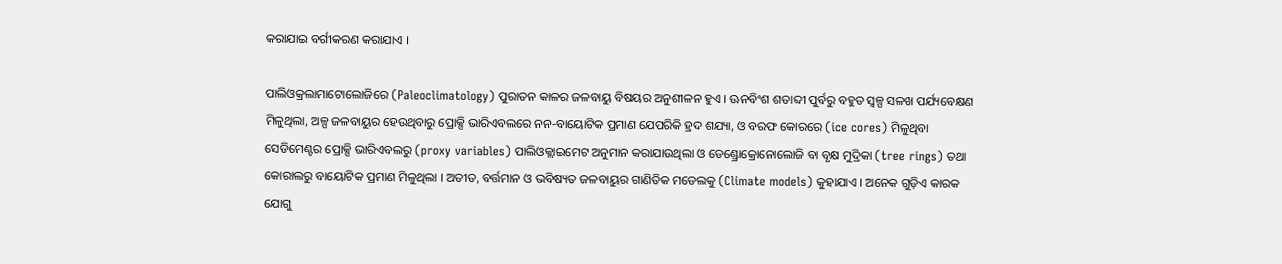କରାଯାଇ ବର୍ଗୀକରଣ କରାଯାଏ ।

ପାଲିଓକ୍ରଲାମାଟୋଲୋଜିରେ (Paleoclimatology) ପୁରାତନ କାଳର ଜଳବାୟୁ ବିଷୟର ଅନୁଶୀଳନ ହୁଏ । ଊନବିଂଶ ଶତାବ୍ଦୀ ପୁର୍ବରୁ ବ‌ହୁତ ସ୍ୱଳ୍ପ ସଳଖ ପର୍ଯ୍ୟବେକ୍ଷଣ ମିଳୁଥିଲା, ଅଳ୍ପ ଜଳବାୟୁର ହେଉଥିବାରୁ ପ୍ରୋକ୍ସି ଭାରିଏବଲରେ ନନ-ବାୟୋଟିକ ପ୍ରମାଣ ଯେପରିକି ହ୍ରଦ ଶ‌ଯ୍ୟା, ଓ ବରଫ କୋରରେ (ice cores) ମିଳୁଥିବା ସେଡିମେଣ୍ଟର ପ୍ରୋକ୍ସି ଭାରିଏବଲରୁ (proxy variables) ପାଲିଓକ୍ଲାଇମେଟ ଅନୁମାନ କରାଯାଉଥିଲା ଓ ଡେଣ୍ଡ୍ରୋକ୍ରୋନୋଲୋଜି ବା ବୃକ୍ଷ ମୁଦ୍ରିକା (tree rings) ତ‌ଥା କୋରାଲରୁ ବାୟୋଟିକ ପ୍ରମାଣ ମିଳୁଥିଲା । ଅତୀତ, ବର୍ତ୍ତମାନ ଓ ଭବିଷ୍ୟତ ଜଳବାୟୁର ଗାଣିତିକ ମଡେଲକୁ (Climate models) କୁହାଯାଏ । ଅନେକ ଗୁଡ଼ିଏ କାରକ ଯୋଗୁ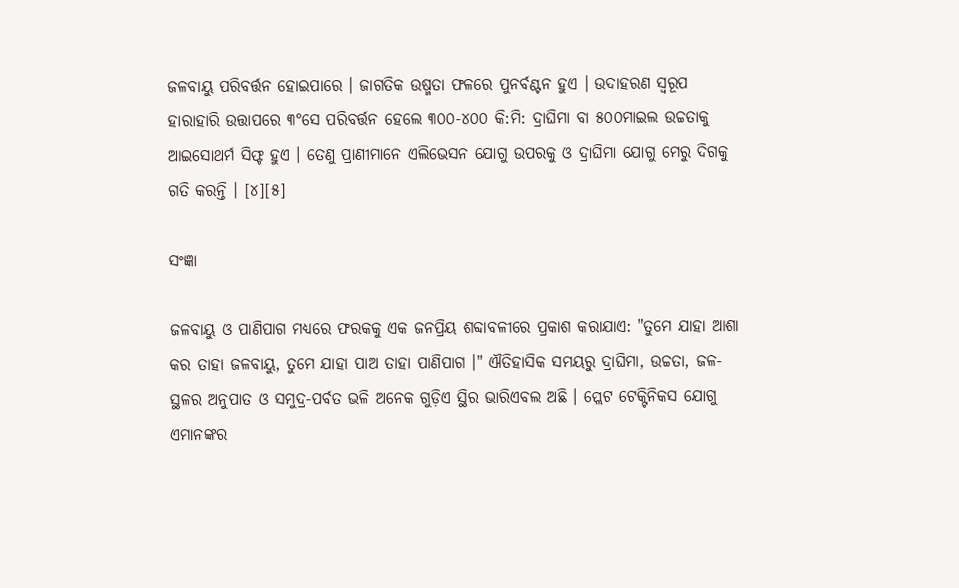ଜଳବାୟୁ ପରିବର୍ତ୍ତନ ହୋଇପାରେ । ଜାଗତିକ ଉଷ୍ମତା ଫଳରେ ପୁନର୍ବଣ୍ଟନ ହୁଏ । ଉଦାହରଣ ସ୍ୱରୂପ ହାରାହାରି ଉତ୍ତାପରେ ୩°ସେ ପରିବର୍ତ୍ତନ ହେଲେ ୩୦୦-୪୦୦ କି:ମି: ଦ୍ରାଘିମା ବା ୫୦୦ମାଇଲ ଉଚ୍ଚତାକୁ ଆଇସୋଥର୍ମ ସିଫ୍ଟ ହୁଏ । ତେଣୁ ପ୍ରାଣୀମାନେ ଏଲିଭେସନ ଯୋଗୁ ଉପରକୁ ଓ ଦ୍ରାଘିମା ଯୋଗୁ ମେରୁ ଦିଗକୁ ଗତି କରନ୍ତି । [୪][୫]

ସଂଜ୍ଞା

ଜଳବାୟୁ ଓ ପାଣିପାଗ ମଧ୍ୟରେ ଫରକ‌କୁ ଏକ ଜନପ୍ରିୟ ଶବ୍ଦାବଳୀରେ ପ୍ରକାଶ କରାଯାଏ: "ତୁମେ ଯାହା ଆଶା କର ତାହା ଜଳବାୟୁ, ତୁମେ ଯାହା ପାଅ ତାହା ପାଣିପାଗ ।" ଐତିହାସିକ ସମୟରୁ ଦ୍ରାଘିମା, ଉଚ୍ଚତା, ଜଳ-ସ୍ଥଳର ଅନୁପାତ ଓ ସମୁଦ୍ର-ପର୍ବତ ଭଳି ଅନେକ ଗୁଡ଼ିଏ ସ୍ଥିର ଭାରିଏବଲ ଅଛି । ପ୍ଲେଟ ଟେକ୍ଟିନିକସ ଯୋଗୁ ଏମାନଙ୍କର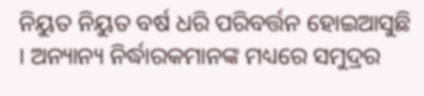ନିୟୁତ ନିୟୁତ ବର୍ଷ ଧରି ପରିବର୍ତ୍ତନ ହୋଇଆସୁଛି । ଅନ୍ୟାନ୍ୟ ନିର୍ଦ୍ଧାରକମାନଙ୍କ ମଧ୍ୟରେ ସମୁଦ୍ରର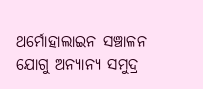ଥର୍ମୋହାଲାଇନ ସଞ୍ଚାଳନ ଯୋଗୁ ଅନ୍ୟାନ୍ୟ ସମୁଦ୍ର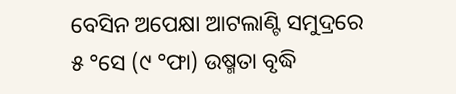ବେସିନ ଅପେକ୍ଷା ଆଟଲାଣ୍ଟି ସମୁଦ୍ରରେ ୫ °ସେ (୯ °ଫା) ଉଷ୍ମତା ବୃଦ୍ଧି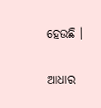ହେଉଛି ।

ଆଧାର